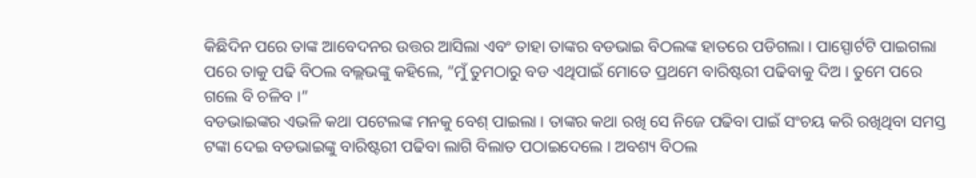କିଛିଦିନ ପରେ ତାଙ୍କ ଆବେଦନର ଉତ୍ତର ଆସିଲା ଏବଂ ତାହା ତାଙ୍କର ବଡଭାଇ ବିଠଲଙ୍କ ହାତରେ ପଡିଗଲା । ପାସ୍ପୋର୍ଟଟି ପାଇଗଲା ପରେ ତାକୁ ପଢି ବିଠଲ ବଲ୍ଲଭଙ୍କୁ କହିଲେ, “ମୁଁ ତୁମଠାରୁ ବଡ ଏଥିପାଇଁ ମୋତେ ପ୍ରଥମେ ବାରିଷ୍ଟରୀ ପଢିବାକୁ ଦିଅ । ତୁମେ ପରେ ଗଲେ ବି ଚଳିବ ।”
ବଡଭାଇଙ୍କର ଏଭଳି କଥା ପଟେଲଙ୍କ ମନକୁ ବେଶ୍ ପାଇଲା । ତାଙ୍କର କଥା ରଖି ସେ ନିଜେ ପଢିବା ପାଇଁ ସଂଚୟ କରି ରଖିଥିବା ସମସ୍ତ ଟଙ୍କା ଦେଇ ବଡଭାଇଙ୍କୁ ବାରିଷ୍ଟରୀ ପଢିବା ଲାଗି ବିଲାତ ପଠାଇଦେଲେ । ଅବଶ୍ୟ ବିଠଲ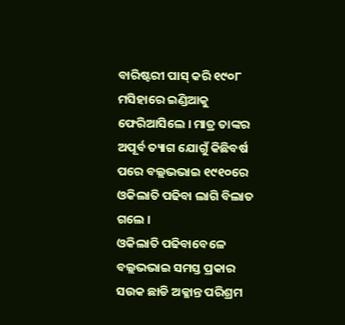ବାରିଷ୍ଟରୀ ପାସ୍ କରି ୧୯୦୮ ମସିହାରେ ଇଣ୍ଡିଆକୁ ଫେରିଆସିଲେ । ମାତ୍ର ତାଙ୍କର ଅପୂର୍ବ ତ୍ୟାଗ ଯୋଗୁଁ କିଛିବର୍ଷ ପରେ ବଲ୍ଲଭଭାଇ ୧୯୧୦ରେ ଓକିଲାତି ପଢିବା ଲାଗି ବିଲାତ ଗଲେ ।
ଓକିଲାତି ପଢିବାବେଳେ ବଲ୍ଲଭଭାଇ ସମସ୍ତ ପ୍ରକାର ସଉକ ଛାଡି ଅକ୍ଳାନ୍ତ ପରିଶ୍ରମ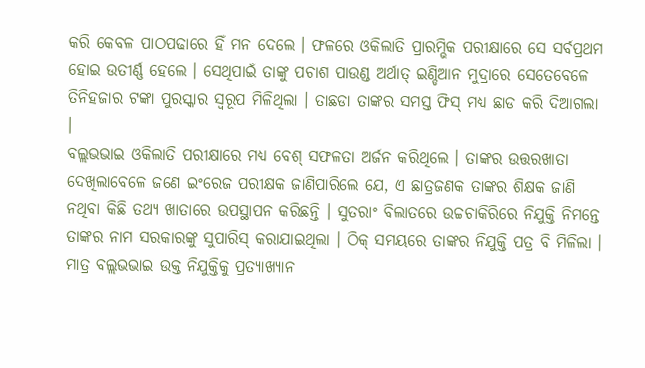କରି କେବଳ ପାଠପଢାରେ ହିଁ ମନ ଦେଲେ । ଫଳରେ ଓକିଲାତି ପ୍ରାରମ୍ଭିକ ପରୀକ୍ଷାରେ ସେ ସର୍ବପ୍ରଥମ ହୋଇ ଉତୀର୍ଣ୍ଣ ହେଲେ । ସେଥିପାଇଁ ତାଙ୍କୁ ପଚାଶ ପାଉଣ୍ଡ ଅର୍ଥାତ୍ ଇଣ୍ଡିଆନ ମୁଦ୍ରାରେ ସେତେବେଳେ ତିନିହଜାର ଟଙ୍କା ପୁରସ୍କାର ସ୍ୱରୂପ ମିଳିଥିଲା । ତାଛଡା ତାଙ୍କର ସମସ୍ତ ଫିସ୍ ମଧ୍ୟ ଛାଡ କରି ଦିଆଗଲା ।
ବଲ୍ଲଭଭାଇ ଓକିଲାତି ପରୀକ୍ଷାରେ ମଧ୍ୟ ବେଶ୍ ସଫଳତା ଅର୍ଜନ କରିଥିଲେ । ତାଙ୍କର ଉତ୍ତରଖାତା ଦେଖିଲାବେଳେ ଜଣେ ଇଂରେଜ ପରୀକ୍ଷକ ଜାଣିପାରିଲେ ଯେ, ଏ ଛାତ୍ରଜଣକ ତାଙ୍କର ଶିକ୍ଷକ ଜାଣି ନଥିବା କିଛି ତଥ୍ୟ ଖାତାରେ ଉପସ୍ଥାପନ କରିଛନ୍ତି । ସୁତରାଂ ବିଲାତରେ ଉଚ୍ଚଚାକିରିରେ ନିଯୁକ୍ତି ନିମନ୍ତେ ତାଙ୍କର ନାମ ସରକାରଙ୍କୁ ସୁପାରିସ୍ କରାଯାଇଥିଲା । ଠିକ୍ ସମୟରେ ତାଙ୍କର ନିଯୁକ୍ତି ପତ୍ର ବି ମିଳିଲା । ମାତ୍ର ବଲ୍ଲଭଭାଇ ଉକ୍ତ ନିଯୁକ୍ତିକୁ ପ୍ରତ୍ୟାଖ୍ୟାନ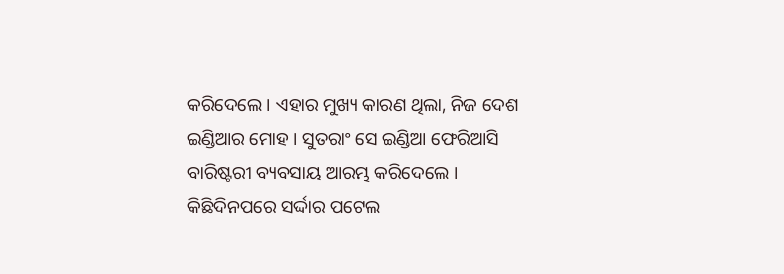କରିଦେଲେ । ଏହାର ମୁଖ୍ୟ କାରଣ ଥିଲା, ନିଜ ଦେଶ ଇଣ୍ଡିଆର ମୋହ । ସୁତରାଂ ସେ ଇଣ୍ଡିଆ ଫେରିଆସି ବାରିଷ୍ଟରୀ ବ୍ୟବସାୟ ଆରମ୍ଭ କରିଦେଲେ ।
କିଛିଦିନପରେ ସର୍ଦ୍ଦାର ପଟେଲ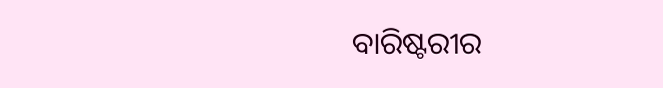ବାରିଷ୍ଟରୀର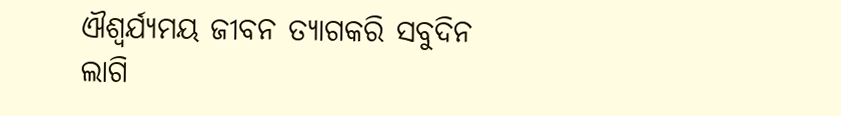ଐଶ୍ୱର୍ଯ୍ୟମୟ ଜୀବନ ତ୍ୟାଗକରି ସବୁଦିନ ଲାଗି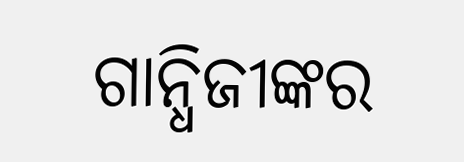ଗାନ୍ଧିଜୀଙ୍କର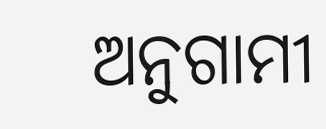ଅନୁଗାମୀ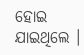ହୋଇ ଯାଇଥିଲେ ।